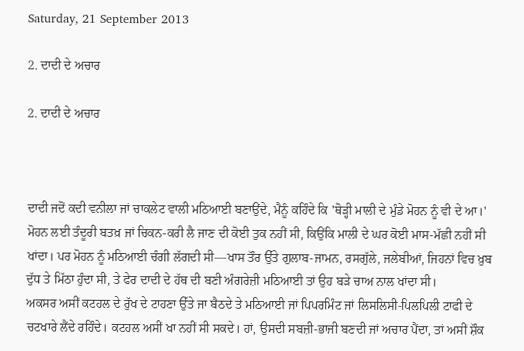Saturday, 21 September 2013

2. ਦਾਦੀ ਦੇ ਅਚਾਰ

2. ਦਾਦੀ ਦੇ ਅਚਾਰ



ਦਾਦੀ ਜਦੋਂ ਕਦੀ ਵਨੀਲਾ ਜਾਂ ਚਾਕਲੇਟ ਵਾਲੀ ਮਠਿਆਈ ਬਣਾਉਂਦੇ, ਮੈਨੂੰ ਕਹਿੰਦੇ ਕਿ 'ਥੋੜ੍ਹੀ ਮਾਲੀ ਦੇ ਮੁੰਡੇ ਮੋਹਨ ਨੂੰ ਵੀ ਦੇ ਆ।'
ਮੋਹਨ ਲਈ ਤੰਦੂਰੀ ਬਤਖ਼ ਜਾਂ ਚਿਕਨ-ਕਰੀ ਲੈ ਜਾਣ ਦੀ ਕੋਈ ਤੁਕ ਨਹੀਂ ਸੀ, ਕਿਉਂਕਿ ਮਾਲੀ ਦੇ ਘਰ ਕੋਈ ਮਾਸ-ਮੱਛੀ ਨਹੀਂ ਸੀ ਖਾਂਦਾ। ਪਰ ਮੋਹਨ ਨੂੰ ਮਠਿਆਈ ਚੰਗੀ ਲੱਗਦੀ ਸੀ—ਖਾਸ ਤੌਰ ਉੱਤੇ ਗੁਲਾਬ-ਜਾਮਨ, ਰਸਗੁੱਲੇ, ਜਲੇਬੀਆਂ, ਜਿਹਨਾਂ ਵਿਚ ਖ਼ੁਬ ਦੁੱਧ ਤੇ ਮਿੱਠਾ ਹੁੰਦਾ ਸੀ, ਤੇ ਫੇਰ ਦਾਦੀ ਦੇ ਹੱਥ ਦੀ ਬਣੀ ਅੰਗਰੇਜ਼ੀ ਮਠਿਆਈ ਤਾਂ ਉਹ ਬੜੇ ਚਾਅ ਨਾਲ ਖਾਂਦਾ ਸੀ।
ਅਕਸਰ ਅਸੀਂ ਕਟਹਲ ਦੇ ਰੁੱਖ ਦੇ ਟਾਹਣਾ ਉੱਤੇ ਜਾ ਬੈਠਦੇ ਤੇ ਮਠਿਆਈ ਜਾਂ ਪਿਪਰਮਿੰਟ ਜਾਂ ਲਿਸਲਿਸੀ-ਪਿਲਪਿਲੀ ਟਾਫੀ ਦੇ ਚਟਖਾਰੇ ਲੈਂਦੇ ਰਹਿੰਦੇ। ਕਟਹਲ ਅਸੀਂ ਖਾ ਨਹੀਂ ਸੀ ਸਕਦੇ। ਹਾਂ, ਉਸਦੀ ਸਬਜ਼ੀ-ਭਾਜੀ ਬਣਦੀ ਜਾਂ ਅਚਾਰ ਪੈਂਦਾ, ਤਾਂ ਅਸੀਂ ਸ਼ੌਕ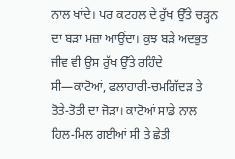ਨਾਲ ਖਾਂਦੇ। ਪਰ ਕਟਹਲ ਦੇ ਰੁੱਖ ਉੱਤੇ ਚੜ੍ਹਨ ਦਾ ਬੜਾ ਮਜ਼ਾ ਆਉਂਦਾ। ਕੁਝ ਬੜੇ ਅਦਭੁਤ ਜੀਵ ਵੀ ਉਸ ਰੁੱਖ ਉੱਤੇ ਰਹਿੰਦੇ ਸੀ—ਕਾਟੋਆਂ, ਫਲਾਹਾਰੀ-ਚਮਗਿੱਦੜ ਤੇ ਤੋਤੇ-ਤੋਤੀ ਦਾ ਜੋੜਾ। ਕਾਟੋਆਂ ਸਾਡੇ ਨਾਲ ਹਿਲ-ਮਿਲ ਗਈਆਂ ਸੀ ਤੇ ਛੇਤੀ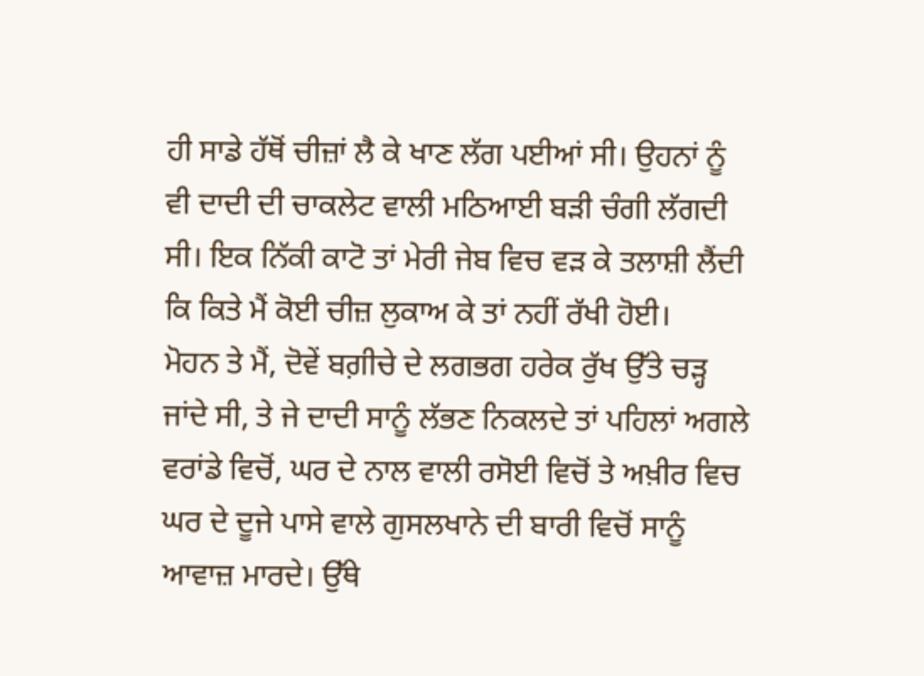ਹੀ ਸਾਡੇ ਹੱਥੋਂ ਚੀਜ਼ਾਂ ਲੈ ਕੇ ਖਾਣ ਲੱਗ ਪਈਆਂ ਸੀ। ਉਹਨਾਂ ਨੂੰ ਵੀ ਦਾਦੀ ਦੀ ਚਾਕਲੇਟ ਵਾਲੀ ਮਠਿਆਈ ਬੜੀ ਚੰਗੀ ਲੱਗਦੀ ਸੀ। ਇਕ ਨਿੱਕੀ ਕਾਟੋ ਤਾਂ ਮੇਰੀ ਜੇਬ ਵਿਚ ਵੜ ਕੇ ਤਲਾਸ਼ੀ ਲੈਂਦੀ ਕਿ ਕਿਤੇ ਮੈਂ ਕੋਈ ਚੀਜ਼ ਲੁਕਾਅ ਕੇ ਤਾਂ ਨਹੀਂ ਰੱਖੀ ਹੋਈ।
ਮੋਹਨ ਤੇ ਮੈਂ, ਦੋਵੇਂ ਬਗ਼ੀਚੇ ਦੇ ਲਗਭਗ ਹਰੇਕ ਰੁੱਖ ਉੱਤੇ ਚੜ੍ਹ ਜਾਂਦੇ ਸੀ, ਤੇ ਜੇ ਦਾਦੀ ਸਾਨੂੰ ਲੱਭਣ ਨਿਕਲਦੇ ਤਾਂ ਪਹਿਲਾਂ ਅਗਲੇ ਵਰਾਂਡੇ ਵਿਚੋਂ, ਘਰ ਦੇ ਨਾਲ ਵਾਲੀ ਰਸੋਈ ਵਿਚੋਂ ਤੇ ਅਖ਼ੀਰ ਵਿਚ ਘਰ ਦੇ ਦੂਜੇ ਪਾਸੇ ਵਾਲੇ ਗੁਸਲਖਾਨੇ ਦੀ ਬਾਰੀ ਵਿਚੋਂ ਸਾਨੂੰ ਆਵਾਜ਼ ਮਾਰਦੇ। ਉੱਥੇ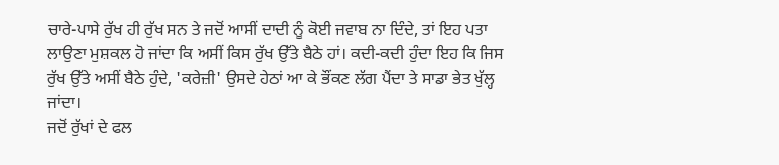ਚਾਰੇ-ਪਾਸੇ ਰੁੱਖ ਹੀ ਰੁੱਖ ਸਨ ਤੇ ਜਦੋਂ ਆਸੀਂ ਦਾਦੀ ਨੂੰ ਕੋਈ ਜਵਾਬ ਨਾ ਦਿੰਦੇ, ਤਾਂ ਇਹ ਪਤਾ ਲਾਉਣਾ ਮੁਸ਼ਕਲ ਹੋ ਜਾਂਦਾ ਕਿ ਅਸੀਂ ਕਿਸ ਰੁੱਖ ਉੱਤੇ ਬੈਠੇ ਹਾਂ। ਕਦੀ-ਕਦੀ ਹੁੰਦਾ ਇਹ ਕਿ ਜਿਸ ਰੁੱਖ ਉੱਤੇ ਅਸੀਂ ਬੈਠੇ ਹੁੰਦੇ, 'ਕਰੇਜ਼ੀ' ਉਸਦੇ ਹੇਠਾਂ ਆ ਕੇ ਭੌਂਕਣ ਲੱਗ ਪੈਂਦਾ ਤੇ ਸਾਡਾ ਭੇਤ ਖੁੱਲ੍ਹ ਜਾਂਦਾ।
ਜਦੋਂ ਰੁੱਖਾਂ ਦੇ ਫਲ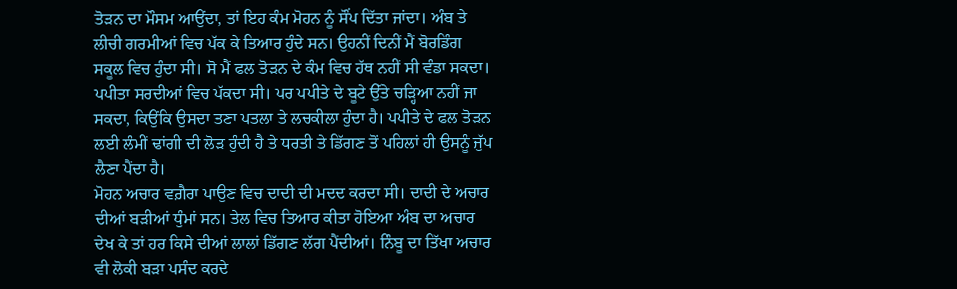ਤੋੜਨ ਦਾ ਮੌਸਮ ਆਉਂਦਾ, ਤਾਂ ਇਹ ਕੰਮ ਮੋਹਨ ਨੂੰ ਸੌਂਪ ਦਿੱਤਾ ਜਾਂਦਾ। ਅੰਬ ਤੇ ਲੀਚੀ ਗਰਮੀਆਂ ਵਿਚ ਪੱਕ ਕੇ ਤਿਆਰ ਹੁੰਦੇ ਸਨ। ਉਹਨੀਂ ਦਿਨੀਂ ਮੈਂ ਬੋਰਡਿੰਗ ਸਕੂਲ ਵਿਚ ਹੁੰਦਾ ਸੀ। ਸੋ ਮੈਂ ਫਲ ਤੋੜਨ ਦੇ ਕੰਮ ਵਿਚ ਹੱਥ ਨਹੀਂ ਸੀ ਵੰਡਾ ਸਕਦਾ। ਪਪੀਤਾ ਸਰਦੀਆਂ ਵਿਚ ਪੱਕਦਾ ਸੀ। ਪਰ ਪਪੀਤੇ ਦੇ ਬੂਟੇ ਉੱਤੇ ਚੜ੍ਹਿਆ ਨਹੀਂ ਜਾ ਸਕਦਾ, ਕਿਉਂਕਿ ਉਸਦਾ ਤਣਾ ਪਤਲਾ ਤੇ ਲਚਕੀਲਾ ਹੁੰਦਾ ਹੈ। ਪਪੀਤੇ ਦੇ ਫਲ ਤੋੜਨ ਲਈ ਲੰਮੀਂ ਢਾਂਗੀ ਦੀ ਲੋੜ ਹੁੰਦੀ ਹੈ ਤੇ ਧਰਤੀ ਤੇ ਡਿੱਗਣ ਤੋਂ ਪਹਿਲਾਂ ਹੀ ਉਸਨੂੰ ਜੁੱਪ ਲੈਣਾ ਪੈਂਦਾ ਹੈ।
ਮੋਹਨ ਅਚਾਰ ਵਗ਼ੈਰਾ ਪਾਉਣ ਵਿਚ ਦਾਦੀ ਦੀ ਮਦਦ ਕਰਦਾ ਸੀ। ਦਾਦੀ ਦੇ ਅਚਾਰ ਦੀਆਂ ਬੜੀਆਂ ਧੁੰਮਾਂ ਸਨ। ਤੇਲ ਵਿਚ ਤਿਆਰ ਕੀਤਾ ਹੋਇਆ ਅੰਬ ਦਾ ਅਚਾਰ ਦੇਖ ਕੇ ਤਾਂ ਹਰ ਕਿਸੇ ਦੀਆਂ ਲਾਲਾਂ ਡਿੱਗਣ ਲੱਗ ਪੈਂਦੀਆਂ। ਨਿੰਬੂ ਦਾ ਤਿੱਖਾ ਅਚਾਰ ਵੀ ਲੋਕੀ ਬੜਾ ਪਸੰਦ ਕਰਦੇ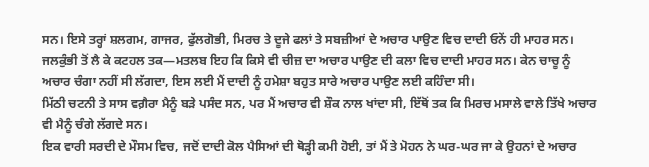ਸਨ। ਇਸੇ ਤਰ੍ਹਾਂ ਸ਼ਲਗਮ, ਗਾਜਰ, ਫੁੱਲਗੋਭੀ, ਮਿਰਚ ਤੇ ਦੂਜੇ ਫਲਾਂ ਤੇ ਸਬਜ਼ੀਆਂ ਦੇ ਅਚਾਰ ਪਾਉਣ ਵਿਚ ਦਾਦੀ ਓਨੇਂ ਹੀ ਮਾਹਰ ਸਨ। ਜਲਕੁੰਭੀ ਤੋਂ ਲੈ ਕੇ ਕਟਹਲ ਤਕ—ਮਤਲਬ ਇਹ ਕਿ ਕਿਸੇ ਵੀ ਚੀਜ਼ ਦਾ ਅਚਾਰ ਪਾਉਣ ਦੀ ਕਲਾ ਵਿਚ ਦਾਦੀ ਮਾਹਰ ਸਨ। ਕੇਨ ਚਾਚੂ ਨੂੰ ਅਚਾਰ ਚੰਗਾ ਨਹੀਂ ਸੀ ਲੱਗਦਾ, ਇਸ ਲਈ ਮੈਂ ਦਾਦੀ ਨੂੰ ਹਮੇਸ਼ਾ ਬਹੁਤ ਸਾਰੇ ਅਚਾਰ ਪਾਉਣ ਲਈ ਕਹਿੰਦਾ ਸੀ।
ਮਿੱਠੀ ਚਟਨੀ ਤੇ ਸਾਸ ਵਗ਼ੈਰਾ ਮੈਨੂੰ ਬੜੇ ਪਸੰਦ ਸਨ, ਪਰ ਮੈਂ ਅਚਾਰ ਵੀ ਸ਼ੌਕ ਨਾਲ ਖਾਂਦਾ ਸੀ, ਇੱਥੋਂ ਤਕ ਕਿ ਮਿਰਚ ਮਸਾਲੇ ਵਾਲੇ ਤਿੱਖੇ ਅਚਾਰ ਵੀ ਮੈਨੂੰ ਚੰਗੇ ਲੱਗਦੇ ਸਨ।
ਇਕ ਵਾਰੀ ਸਰਦੀ ਦੇ ਮੌਸਮ ਵਿਚ, ਜਦੋਂ ਦਾਦੀ ਕੋਲ ਪੈਸਿਆਂ ਦੀ ਥੋੜ੍ਹੀ ਕਮੀ ਹੋਈ, ਤਾਂ ਮੈਂ ਤੇ ਮੋਹਨ ਨੇ ਘਰ-ਘਰ ਜਾ ਕੇ ਉਹਨਾਂ ਦੇ ਅਚਾਰ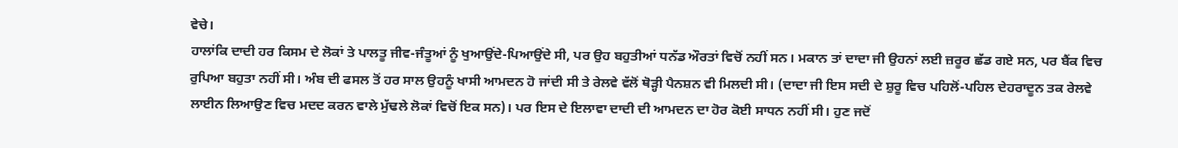ਵੇਚੇ।
ਹਾਲਾਂਕਿ ਦਾਦੀ ਹਰ ਕਿਸਮ ਦੇ ਲੋਕਾਂ ਤੇ ਪਾਲਤੂ ਜੀਵ-ਜੰਤੂਆਂ ਨੂੰ ਖੁਆਉਂਦੇ-ਪਿਆਉਂਦੇ ਸੀ, ਪਰ ਉਹ ਬਹੁਤੀਆਂ ਧਨੱਡ ਔਰਤਾਂ ਵਿਚੋਂ ਨਹੀਂ ਸਨ। ਮਕਾਨ ਤਾਂ ਦਾਦਾ ਜੀ ਉਹਨਾਂ ਲਈ ਜ਼ਰੂਰ ਛੱਡ ਗਏ ਸਨ, ਪਰ ਬੈਂਕ ਵਿਚ ਰੁਪਿਆ ਬਹੁਤਾ ਨਹੀਂ ਸੀ। ਅੰਬ ਦੀ ਫਸਲ ਤੋਂ ਹਰ ਸਾਲ ਉਹਨੂੰ ਖਾਸੀ ਆਮਦਨ ਹੋ ਜਾਂਦੀ ਸੀ ਤੇ ਰੇਲਵੇ ਵੱਲੋਂ ਥੋੜ੍ਹੀ ਪੈਨਸ਼ਨ ਵੀ ਮਿਲਦੀ ਸੀ। (ਦਾਦਾ ਜੀ ਇਸ ਸਦੀ ਦੇ ਸ਼ੁਰੂ ਵਿਚ ਪਹਿਲੋਂ-ਪਹਿਲ ਦੇਹਰਾਦੂਨ ਤਕ ਰੇਲਵੇ ਲਾਈਨ ਲਿਆਉਣ ਵਿਚ ਮਦਦ ਕਰਨ ਵਾਲੇ ਮੁੱਢਲੇ ਲੋਕਾਂ ਵਿਚੋਂ ਇਕ ਸਨ)। ਪਰ ਇਸ ਦੇ ਇਲਾਵਾ ਦਾਦੀ ਦੀ ਆਮਦਨ ਦਾ ਹੋਰ ਕੋਈ ਸਾਧਨ ਨਹੀਂ ਸੀ। ਹੁਣ ਜਦੋਂ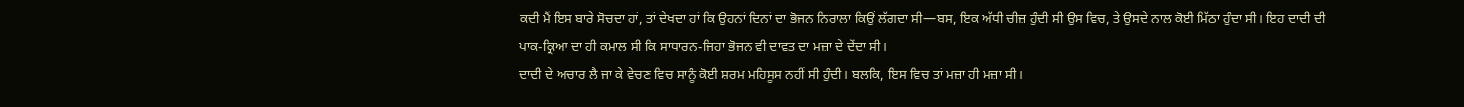ਕਦੀ ਮੈਂ ਇਸ ਬਾਰੇ ਸੋਚਦਾ ਹਾਂ, ਤਾਂ ਦੇਖਦਾ ਹਾਂ ਕਿ ਉਹਨਾਂ ਦਿਨਾਂ ਦਾ ਭੋਜਨ ਨਿਰਾਲਾ ਕਿਉਂ ਲੱਗਦਾ ਸੀ—ਬਸ, ਇਕ ਅੱਧੀ ਚੀਜ਼ ਹੁੰਦੀ ਸੀ ਉਸ ਵਿਚ, ਤੇ ਉਸਦੇ ਨਾਲ ਕੋਈ ਮਿੱਠਾ ਹੁੰਦਾ ਸੀ। ਇਹ ਦਾਦੀ ਦੀ ਪਾਕ-ਕ੍ਰਿਆ ਦਾ ਹੀ ਕਮਾਲ ਸੀ ਕਿ ਸਾਧਾਰਨ-ਜਿਹਾ ਭੋਜਨ ਵੀ ਦਾਵਤ ਦਾ ਮਜ਼ਾ ਦੇ ਦੇਂਦਾ ਸੀ।
ਦਾਦੀ ਦੇ ਅਚਾਰ ਲੈ ਜਾ ਕੇ ਵੇਚਣ ਵਿਚ ਸਾਨੂੰ ਕੋਈ ਸ਼ਰਮ ਮਹਿਸੂਸ ਨਹੀਂ ਸੀ ਹੁੰਦੀ। ਬਲਕਿ, ਇਸ ਵਿਚ ਤਾਂ ਮਜ਼ਾ ਹੀ ਮਜ਼ਾ ਸੀ।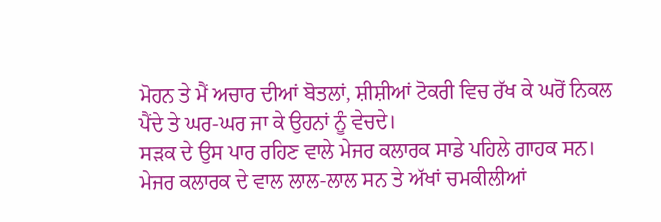ਮੋਹਨ ਤੇ ਮੈਂ ਅਚਾਰ ਦੀਆਂ ਬੋਤਲਾਂ, ਸ਼ੀਸ਼ੀਆਂ ਟੋਕਰੀ ਵਿਚ ਰੱਖ ਕੇ ਘਰੋਂ ਨਿਕਲ ਪੈਂਦੇ ਤੇ ਘਰ-ਘਰ ਜਾ ਕੇ ਉਹਨਾਂ ਨੂੰ ਵੇਚਦੇ।
ਸੜਕ ਦੇ ਉਸ ਪਾਰ ਰਹਿਣ ਵਾਲੇ ਮੇਜਰ ਕਲਾਰਕ ਸਾਡੇ ਪਹਿਲੇ ਗਾਹਕ ਸਨ। ਮੇਜਰ ਕਲਾਰਕ ਦੇ ਵਾਲ ਲਾਲ-ਲਾਲ ਸਨ ਤੇ ਅੱਖਾਂ ਚਮਕੀਲੀਆਂ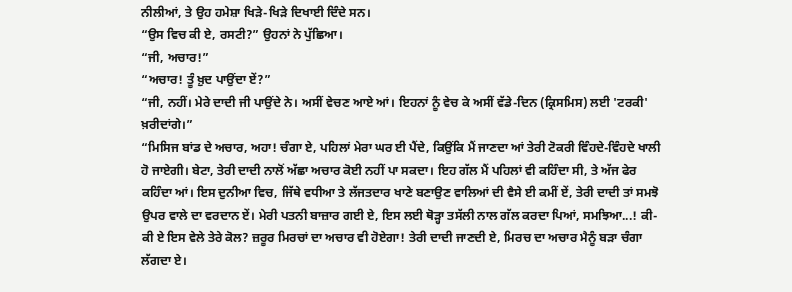ਨੀਲੀਆਂ, ਤੇ ਉਹ ਹਮੇਸ਼ਾ ਖਿੜੇ-ਖਿੜੇ ਦਿਖਾਈ ਦਿੰਦੇ ਸਨ।
“ਉਸ ਵਿਚ ਕੀ ਏ, ਰਸਟੀ?” ਉਹਨਾਂ ਨੇ ਪੁੱਛਿਆ।
“ਜੀ, ਅਚਾਰ!”
“ਅਚਾਰ! ਤੂੰ ਖ਼ੁਦ ਪਾਉਂਦਾ ਏਂ?”
“ਜੀ, ਨਹੀਂ। ਮੇਰੇ ਦਾਦੀ ਜੀ ਪਾਉਂਦੇ ਨੇ। ਅਸੀਂ ਵੇਚਣ ਆਏ ਆਂ। ਇਹਨਾਂ ਨੂੰ ਵੇਚ ਕੇ ਅਸੀਂ ਵੱਡੇ-ਦਿਨ (ਕ੍ਰਿਸਮਿਸ) ਲਈ 'ਟਰਕੀ' ਖ਼ਰੀਦਾਂਗੇ।”
“ਮਿਸਿਜ ਬਾਂਡ ਦੇ ਅਚਾਰ, ਅਹਾ! ਚੰਗਾ ਏ, ਪਹਿਲਾਂ ਮੇਰਾ ਘਰ ਈ ਪੈਂਦੇ, ਕਿਉਂਕਿ ਮੈਂ ਜਾਣਦਾ ਆਂ ਤੇਰੀ ਟੋਕਰੀ ਵਿੰਹਦੇ-ਵਿੰਹਦੇ ਖਾਲੀ ਹੋ ਜਾਏਗੀ। ਬੇਟਾ, ਤੇਰੀ ਦਾਦੀ ਨਾਲੋਂ ਅੱਛਾ ਅਚਾਰ ਕੋਈ ਨਹੀਂ ਪਾ ਸਕਦਾ। ਇਹ ਗੱਲ ਮੈਂ ਪਹਿਲਾਂ ਵੀ ਕਹਿੰਦਾ ਸੀ, ਤੇ ਅੱਜ ਫੇਰ ਕਹਿੰਦਾ ਆਂ। ਇਸ ਦੁਨੀਆ ਵਿਚ, ਜਿੱਥੇ ਵਧੀਆ ਤੇ ਲੱਜਤਦਾਰ ਖਾਣੇ ਬਣਾਉਣ ਵਾਲਿਆਂ ਦੀ ਵੈਸੇ ਈ ਕਮੀਂ ਏਂ, ਤੇਰੀ ਦਾਦੀ ਤਾਂ ਸਮਝੋ ਉਪਰ ਵਾਲੇ ਦਾ ਵਰਦਾਨ ਏਂ। ਮੇਰੀ ਪਤਨੀ ਬਾਜ਼ਾਰ ਗਈ ਏ, ਇਸ ਲਈ ਥੋੜ੍ਹਾ ਤਸੱਲੀ ਨਾਲ ਗੱਲ ਕਰਦਾ ਪਿਆਂ, ਸਮਝਿਆ...! ਕੀ-ਕੀ ਏ ਇਸ ਵੇਲੇ ਤੇਰੇ ਕੋਲ? ਜ਼ਰੂਰ ਮਿਰਚਾਂ ਦਾ ਅਚਾਰ ਵੀ ਹੋਏਗਾ! ਤੇਰੀ ਦਾਦੀ ਜਾਣਦੀ ਏ, ਮਿਰਚ ਦਾ ਅਚਾਰ ਮੈਨੂੰ ਬੜਾ ਚੰਗਾ ਲੱਗਦਾ ਏ।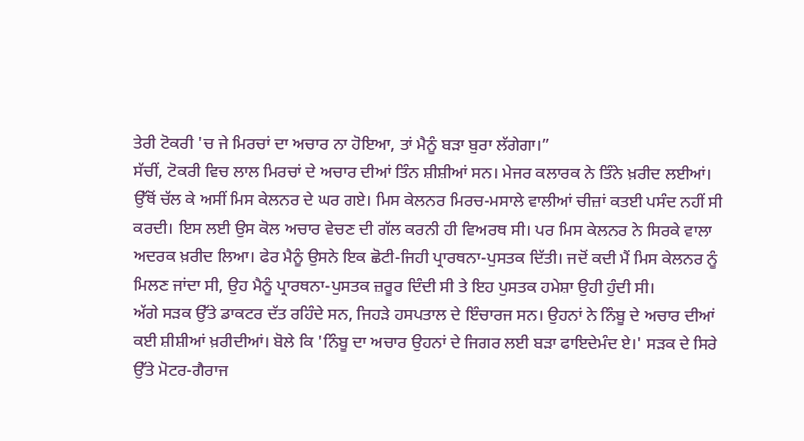ਤੇਰੀ ਟੋਕਰੀ 'ਚ ਜੇ ਮਿਰਚਾਂ ਦਾ ਅਚਾਰ ਨਾ ਹੋਇਆ, ਤਾਂ ਮੈਨੂੰ ਬੜਾ ਬੁਰਾ ਲੱਗੇਗਾ।”
ਸੱਚੀਂ, ਟੋਕਰੀ ਵਿਚ ਲਾਲ ਮਿਰਚਾਂ ਦੇ ਅਚਾਰ ਦੀਆਂ ਤਿੰਨ ਸ਼ੀਸ਼ੀਆਂ ਸਨ। ਮੇਜਰ ਕਲਾਰਕ ਨੇ ਤਿੰਨੇ ਖ਼ਰੀਦ ਲਈਆਂ।
ਉੱਥੋਂ ਚੱਲ ਕੇ ਅਸੀਂ ਮਿਸ ਕੇਲਨਰ ਦੇ ਘਰ ਗਏ। ਮਿਸ ਕੇਲਨਰ ਮਿਰਚ-ਮਸਾਲੇ ਵਾਲੀਆਂ ਚੀਜ਼ਾਂ ਕਤਈ ਪਸੰਦ ਨਹੀਂ ਸੀ ਕਰਦੀ। ਇਸ ਲਈ ਉਸ ਕੋਲ ਅਚਾਰ ਵੇਚਣ ਦੀ ਗੱਲ ਕਰਨੀ ਹੀ ਵਿਅਰਥ ਸੀ। ਪਰ ਮਿਸ ਕੇਲਨਰ ਨੇ ਸਿਰਕੇ ਵਾਲਾ ਅਦਰਕ ਖ਼ਰੀਦ ਲਿਆ। ਫੇਰ ਮੈਨੂੰ ਉਸਨੇ ਇਕ ਛੋਟੀ-ਜਿਹੀ ਪ੍ਰਾਰਥਨਾ-ਪੁਸਤਕ ਦਿੱਤੀ। ਜਦੋਂ ਕਦੀ ਮੈਂ ਮਿਸ ਕੇਲਨਰ ਨੂੰ ਮਿਲਣ ਜਾਂਦਾ ਸੀ, ਉਹ ਮੈਨੂੰ ਪ੍ਰਾਰਥਨਾ-ਪੁਸਤਕ ਜ਼ਰੂਰ ਦਿੰਦੀ ਸੀ ਤੇ ਇਹ ਪੁਸਤਕ ਹਮੇਸ਼ਾ ਉਹੀ ਹੁੰਦੀ ਸੀ।
ਅੱਗੇ ਸੜਕ ਉੱਤੇ ਡਾਕਟਰ ਦੱਤ ਰਹਿੰਦੇ ਸਨ, ਜਿਹੜੇ ਹਸਪਤਾਲ ਦੇ ਇੰਚਾਰਜ ਸਨ। ਉਹਨਾਂ ਨੇ ਨਿੰਬੂ ਦੇ ਅਚਾਰ ਦੀਆਂ ਕਈ ਸ਼ੀਸ਼ੀਆਂ ਖ਼ਰੀਦੀਆਂ। ਬੋਲੇ ਕਿ 'ਨਿੰਬੂ ਦਾ ਅਚਾਰ ਉਹਨਾਂ ਦੇ ਜਿਗਰ ਲਈ ਬੜਾ ਫਾਇਦੇਮੰਦ ਏ।' ਸੜਕ ਦੇ ਸਿਰੇ ਉੱਤੇ ਮੋਟਰ-ਗੈਰਾਜ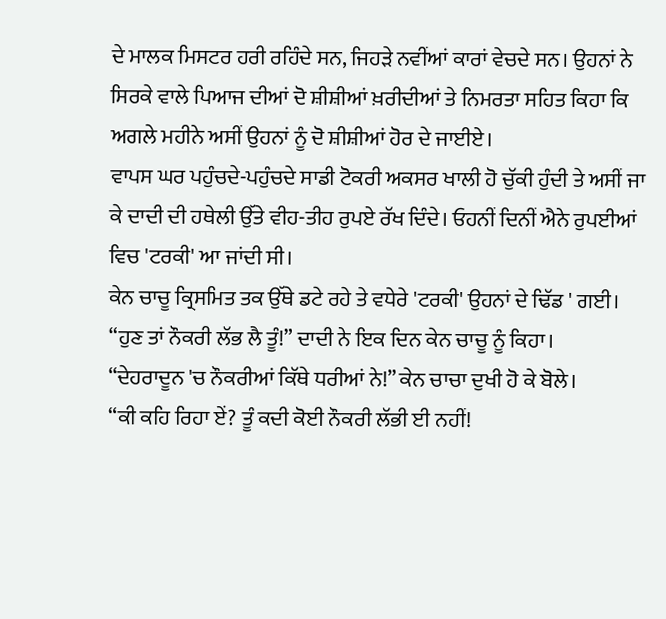ਦੇ ਮਾਲਕ ਮਿਸਟਰ ਹਰੀ ਰਹਿੰਦੇ ਸਨ, ਜਿਹੜੇ ਨਵੀਂਆਂ ਕਾਰਾਂ ਵੇਚਦੇ ਸਨ। ਉਹਨਾਂ ਨੇ ਸਿਰਕੇ ਵਾਲੇ ਪਿਆਜ ਦੀਆਂ ਦੋ ਸ਼ੀਸ਼ੀਆਂ ਖ਼ਰੀਦੀਆਂ ਤੇ ਨਿਮਰਤਾ ਸਹਿਤ ਕਿਹਾ ਕਿ ਅਗਲੇ ਮਹੀਨੇ ਅਸੀਂ ਉਹਨਾਂ ਨੂੰ ਦੋ ਸ਼ੀਸ਼ੀਆਂ ਹੋਰ ਦੇ ਜਾਈਏ।
ਵਾਪਸ ਘਰ ਪਹੁੰਚਦੇ-ਪਹੁੰਚਦੇ ਸਾਡੀ ਟੋਕਰੀ ਅਕਸਰ ਖਾਲੀ ਹੋ ਚੁੱਕੀ ਹੁੰਦੀ ਤੇ ਅਸੀਂ ਜਾ ਕੇ ਦਾਦੀ ਦੀ ਹਥੇਲੀ ਉੱਤੇ ਵੀਹ-ਤੀਹ ਰੁਪਏ ਰੱਖ ਦਿੰਦੇ। ਓਹਨੀਂ ਦਿਨੀਂ ਐਨੇ ਰੁਪਈਆਂ ਵਿਚ 'ਟਰਕੀ' ਆ ਜਾਂਦੀ ਸੀ।
ਕੇਨ ਚਾਚੂ ਕ੍ਰਿਸਮਿਤ ਤਕ ਉੱਥੇ ਡਟੇ ਰਹੇ ਤੇ ਵਧੇਰੇ 'ਟਰਕੀ' ਉਹਨਾਂ ਦੇ ਢਿੱਡ ' ਗਈ।
“ਹੁਣ ਤਾਂ ਨੌਕਰੀ ਲੱਭ ਲੈ ਤੂੰ!” ਦਾਦੀ ਨੇ ਇਕ ਦਿਨ ਕੇਨ ਚਾਚੂ ਨੂੰ ਕਿਹਾ।
“ਦੇਹਰਾਦੂਨ 'ਚ ਨੌਕਰੀਆਂ ਕਿੱਥੇ ਧਰੀਆਂ ਨੇ!” ਕੇਨ ਚਾਚਾ ਦੁਖੀ ਹੋ ਕੇ ਬੋਲੇ।
“ਕੀ ਕਹਿ ਰਿਹਾ ਏਂ? ਤੂੰ ਕਦੀ ਕੋਈ ਨੌਕਰੀ ਲੱਭੀ ਈ ਨਹੀਂ!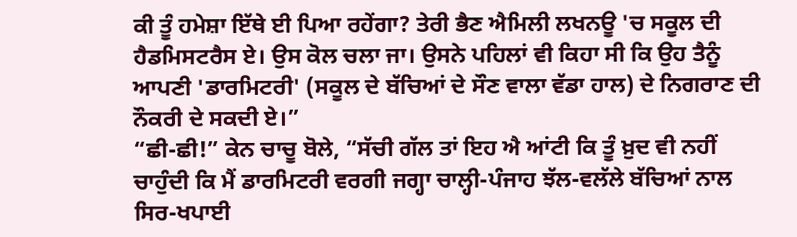ਕੀ ਤੂੰ ਹਮੇਸ਼ਾ ਇੱਥੇ ਈ ਪਿਆ ਰਹੇਂਗਾ? ਤੇਰੀ ਭੈਣ ਐਮਿਲੀ ਲਖਨਊ 'ਚ ਸਕੂਲ ਦੀ ਹੈਡਮਿਸਟਰੈਸ ਏ। ਉਸ ਕੋਲ ਚਲਾ ਜਾ। ਉਸਨੇ ਪਹਿਲਾਂ ਵੀ ਕਿਹਾ ਸੀ ਕਿ ਉਹ ਤੈਨੂੰ ਆਪਣੀ 'ਡਾਰਮਿਟਰੀ' (ਸਕੂਲ ਦੇ ਬੱਚਿਆਂ ਦੇ ਸੌਣ ਵਾਲਾ ਵੱਡਾ ਹਾਲ) ਦੇ ਨਿਗਰਾਣ ਦੀ ਨੌਕਰੀ ਦੇ ਸਕਦੀ ਏ।”
“ਛੀ-ਛੀ!” ਕੇਨ ਚਾਚੂ ਬੋਲੇ, “ਸੱਚੀ ਗੱਲ ਤਾਂ ਇਹ ਐ ਆਂਟੀ ਕਿ ਤੂੰ ਖ਼ੁਦ ਵੀ ਨਹੀਂ ਚਾਹੁੰਦੀ ਕਿ ਮੈਂ ਡਾਰਮਿਟਰੀ ਵਰਗੀ ਜਗ੍ਹਾ ਚਾਲ੍ਹੀ-ਪੰਜਾਹ ਝੱਲ-ਵਲੱਲੇ ਬੱਚਿਆਂ ਨਾਲ ਸਿਰ-ਖਪਾਈ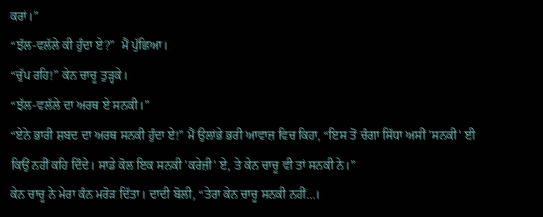ਕਰਾਂ।”
“ਝੱਲ-ਵਲੱਲੇ ਕੀ ਹੁੰਦਾ ਏ?”  ਮੈਂ ਪੁੱਛਿਆ।
“ਚੁੱਪ ਰਹਿ!” ਕੇਨ ਚਾਚੂ ਤੁੜ੍ਹਕੇ।
“ਝੱਲ-ਵਲੱਲੇ ਦਾ ਅਰਥ ਏ ਸਨਕੀ।”
“ਏਨੇ ਭਾਰੀ ਸ਼ਬਦ ਦਾ ਅਰਥ ਸਨਕੀ ਹੁੰਦਾ ਏ!” ਮੈਂ ਉਲਾਂਭੇ ਭਰੀ ਆਵਾਜ਼ ਵਿਚ ਕਿਹਾ, “ਇਸ ਤੋਂ ਚੰਗਾ ਸਿੱਧਾ ਅਸੀਂ 'ਸਨਕੀ' ਈ ਕਿਉਂ ਨਹੀਂ ਕਹਿ ਦਿੰਦੇ। ਸਾਡੇ ਕੋਲ ਇਕ ਸਨਕੀ 'ਕਰੇਜ਼ੀ' ਏ, ਤੇ ਕੇਨ ਚਾਚੂ ਵੀ ਤਾਂ ਸਨਕੀ ਨੇ।”
ਕੇਨ ਚਾਚੂ ਨੇ ਮੇਰਾ ਕੰਨ ਮਰੋੜ ਦਿੱਤਾ। ਦਾਦੀ ਬੋਲੀ, “ਤੇਰਾ ਕੇਨ ਚਾਚੂ ਸਨਕੀ ਨਹੀਂ...।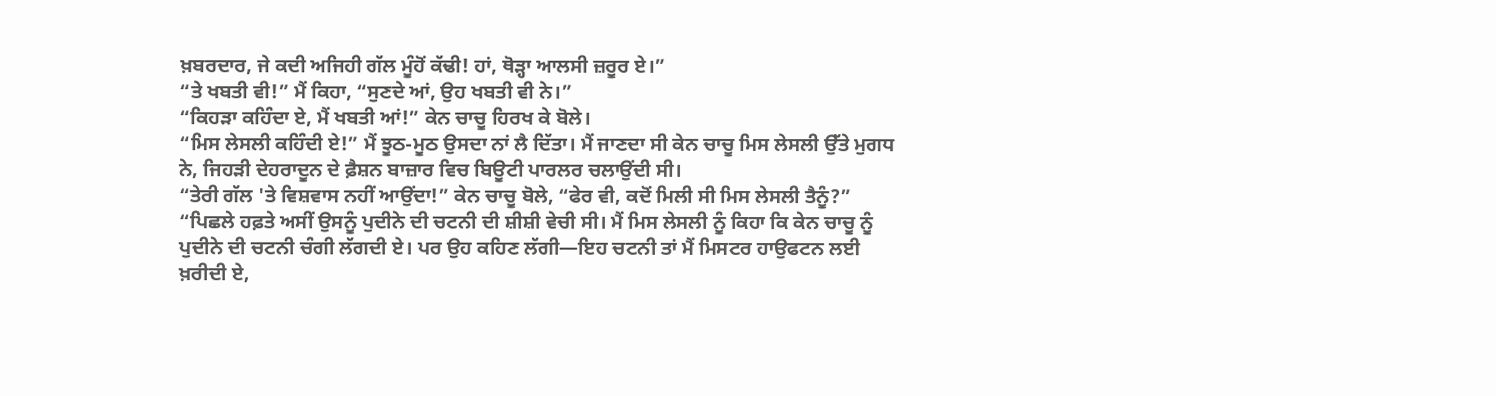ਖ਼ਬਰਦਾਰ, ਜੇ ਕਦੀ ਅਜਿਹੀ ਗੱਲ ਮੂੰਹੋਂ ਕੱਢੀ! ਹਾਂ, ਥੋੜ੍ਹਾ ਆਲਸੀ ਜ਼ਰੂਰ ਏ।”
“ਤੇ ਖਬਤੀ ਵੀ!” ਮੈਂ ਕਿਹਾ, “ਸੁਣਦੇ ਆਂ, ਉਹ ਖਬਤੀ ਵੀ ਨੇ।”
“ਕਿਹੜਾ ਕਹਿੰਦਾ ਏ, ਮੈਂ ਖਬਤੀ ਆਂ!” ਕੇਨ ਚਾਚੂ ਹਿਰਖ ਕੇ ਬੋਲੇ।
“ਮਿਸ ਲੇਸਲੀ ਕਹਿੰਦੀ ਏ!” ਮੈਂ ਝੂਠ-ਮੂਠ ਉਸਦਾ ਨਾਂ ਲੈ ਦਿੱਤਾ। ਮੈਂ ਜਾਣਦਾ ਸੀ ਕੇਨ ਚਾਚੂ ਮਿਸ ਲੇਸਲੀ ਉੱਤੇ ਮੁਗਧ ਨੇ, ਜਿਹੜੀ ਦੇਹਰਾਦੂਨ ਦੇ ਫ਼ੈਸ਼ਨ ਬਾਜ਼ਾਰ ਵਿਚ ਬਿਊਟੀ ਪਾਰਲਰ ਚਲਾਉਂਦੀ ਸੀ।
“ਤੇਰੀ ਗੱਲ 'ਤੇ ਵਿਸ਼ਵਾਸ ਨਹੀਂ ਆਉਂਦਾ!” ਕੇਨ ਚਾਚੂ ਬੋਲੇ, “ਫੇਰ ਵੀ, ਕਦੋਂ ਮਿਲੀ ਸੀ ਮਿਸ ਲੇਸਲੀ ਤੈਨੂੰ?”
“ਪਿਛਲੇ ਹਫ਼ਤੇ ਅਸੀਂ ਉਸਨੂੰ ਪੁਦੀਨੇ ਦੀ ਚਟਨੀ ਦੀ ਸ਼ੀਸ਼ੀ ਵੇਚੀ ਸੀ। ਮੈਂ ਮਿਸ ਲੇਸਲੀ ਨੂੰ ਕਿਹਾ ਕਿ ਕੇਨ ਚਾਚੂ ਨੂੰ ਪੁਦੀਨੇ ਦੀ ਚਟਨੀ ਚੰਗੀ ਲੱਗਦੀ ਏ। ਪਰ ਉਹ ਕਹਿਣ ਲੱਗੀ—ਇਹ ਚਟਨੀ ਤਾਂ ਮੈਂ ਮਿਸਟਰ ਹਾਉਫਟਨ ਲਈ ਖ਼ਰੀਦੀ ਏ,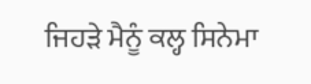ਜਿਹੜੇ ਮੈਨੂੰ ਕਲ੍ਹ ਸਿਨੇਮਾ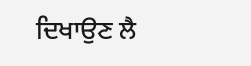ਦਿਖਾਉਣ ਲੈ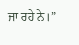ਜਾ ਰਹੇ ਨੇ।”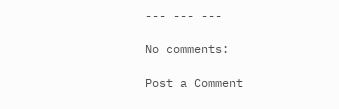--- --- ---

No comments:

Post a Comment